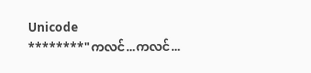Unicode
********"ကလင်...ကလင်...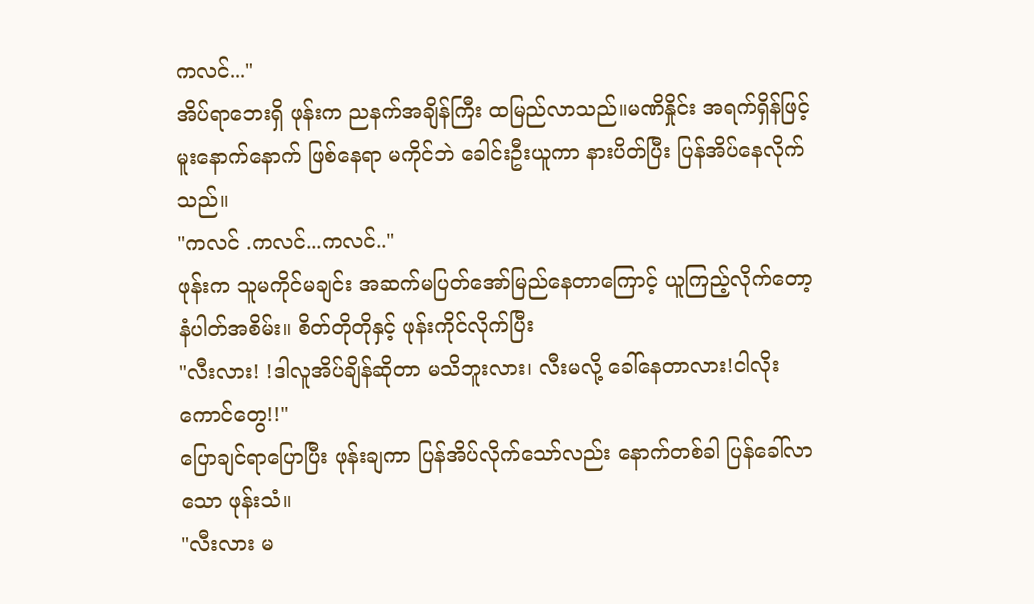ကလင်..."
အိပ်ရာဘေးရှိ ဖုန်းက ညနက်အချိန်ကြီး ထမြည်လာသည်။မဏိနှိုင်း အရက်ရှိန်ဖြင့် မူးနောက်နောက် ဖြစ်နေရာ မကိုင်ဘဲ ခေါင်းဦးယူကာ နားပိတ်ပြီး ပြန်အိပ်နေလိုက်သည်။
"ကလင် .ကလင်...ကလင်.."
ဖုန်းက သူမကိုင်မချင်း အဆက်မပြတ်အော်မြည်နေတာကြောင့် ယူကြည့်လိုက်တော့ နံပါတ်အစိမ်း။ စိတ်တိုတိုနှင့် ဖုန်းကိုင်လိုက်ပြီး
"လီးလား! !ဒါလူအိပ်ချိန်ဆိုတာ မသိဘူးလား၊ လီးမလို့ ခေါ်နေတာလား!ငါလိုး ကောင်တွေ!!"
ပြောချင်ရာပြောပြီး ဖုန်းချကာ ပြန်အိပ်လိုက်သော်လည်း နောက်တစ်ခါ ပြန်ခေါ်လာသော ဖုန်းသံ။
"လီးလား မ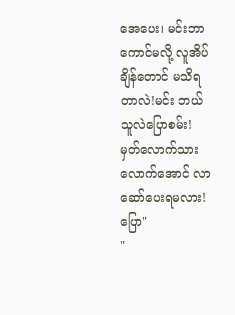အေပေး၊ မင်းဘာကောင်မလို့ လူအိပ်ချိန်တောင် မသိရတာလဲ!မင်း ဘယ်သူလဲပြောစမ်း! မှတ်လောက်သားလောက်အောင် လာဆော်ပေးရမလား!ပြော"
"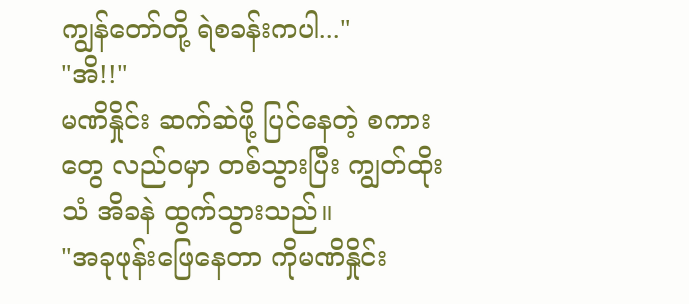ကျွန်တော်တို့ ရဲစခန်းကပါ..."
"အိ!!"
မဏိနှိုင်း ဆက်ဆဲဖို့ ပြင်နေတဲ့ စကားတွေ လည်ဝမှာ တစ်သွားပြီး ကျွတ်ထိုးသံ အိခနဲ ထွက်သွားသည်။
"အခုဖုန်းဖြေနေတာ ကိုမဏိနှိုင်း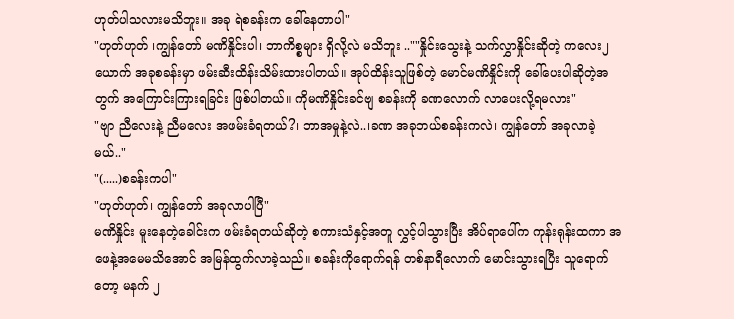ဟုတ်ပါသလားမသိဘူး။ အခု ရဲစခန်းက ခေါ်နေတာပါ"
"ဟုတ်ဟုတ် ၊ကျွန်တော် မဏိနှိုင်းပါ၊ ဘာကိစ္စများ ရှိလို့လဲ မသိဘူး ..""နှိုင်းသွေးနဲ့ သက်လွှာနှိုင်းဆိုတဲ့ ကလေး၂ယောက် အခုစခန်းမှာ ဖမ်းဆီးထိန်းသိမ်းထားပါတယ်။ အုပ်ထိန်းသူဖြစ်တဲ့ မောင်မဏိနှိုင်းကို ခေါ်ပေးပါဆိုတဲ့အတွက် အကြောင်းကြားရခြင်း ဖြစ်ပါတယ်။ ကိုမဏိနှိုင်းခင်ဗျ စခန်းကို ခဏလောက် လာပေးလို့ရမလား"
"ဗျာ ညီလေးနဲ့ ညီမလေး အဖမ်းခံရတယ်?၊ ဘာအမှုနဲ့လဲ..၊ခဏ အခုဘယ်စခန်းကလဲ၊ ကျွန်တော် အခုလာခဲ့မယ်.."
"(.....)စခန်းကပါ"
"ဟုတ်ဟုတ်၊ ကျွန်တော် အခုလာပါပြီ"
မဏိနှိုင်း မူးနေတဲ့ခေါင်းက ဖမ်းခံရတယ်ဆိုတဲ့ စကားသံနှင့်အတူ လွှင့်ပါသွားပြီး အိပ်ရာပေါ်က ကုန်းရုန်းထကာ အဖေနဲ့အမေမသိအောင် အမြန်ထွက်လာခဲ့သည်။ စခန်းကိုရောက်ရန် တစ်နာရီလောက် မောင်းသွားရပြီး သူရောက်တော့ မနက် ၂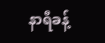နာရီခန့်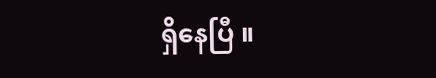ရှိနေပြီ ။